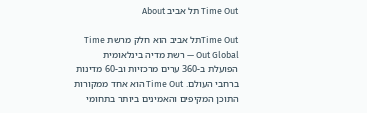Time Out תל אביב About

Time Outתל אביב הוא חלק מרשת Time Out Global — רשת מדיה בינלאומית הפועלת ב-360 ערים מרכזיות וב-60 מדינות ברחבי העולם. Time Out הוא אחד ממקורות התוכן המקיפים והאמינים ביותר בתחומי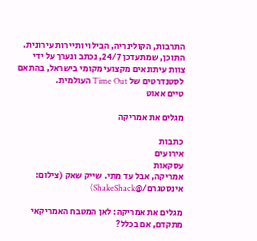התרבות, הקולינריה, הבילוי ותיירות עירונית. התוכן, שמתעדכן 24/7, נכתב ונערך על ידי צוות עיתונאים מקצועי מקומי בישראל, בהתאם לסטנדרטים של Time Out העולמית.
טיים אאוט

מגלים את אמריקה

כתבות
אירועים
עסקאות
אמריקה, אבל עד מתי. שייק שאק (צילום: אינסטגרם/@ShakeShack)

מגלים את אמריקה: לאן המטבח האמריקאי מתקדם, אם בכלל?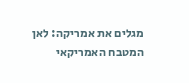מגלים את אמריקה: לאן המטבח האמריקאי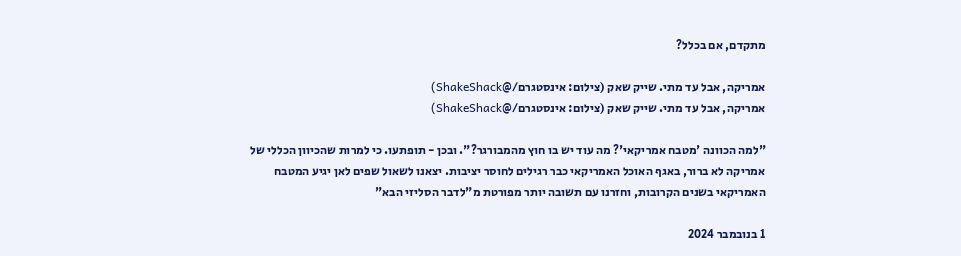מתקדם, אם בכלל?

אמריקה, אבל עד מתי. שייק שאק (צילום: אינסטגרם/@ShakeShack)
אמריקה, אבל עד מתי. שייק שאק (צילום: אינסטגרם/@ShakeShack)

"למה הכוונה 'מטבח אמריקאי'? מה עוד יש בו חוץ מהמבורגר?". ובכן - תופתעו. כי למרות שהכיוון הכללי של אמריקה לא ברור, באגף האוכל האמריקאי כבר רגילים לחוסר יציבות. יצאנו לשאול שפים לאן יגיע המטבח האמריקאי בשנים הקרובות, וחזרנו עם תשובה יותר מפורטת מ"לדבר הסליזי הבא"

1 בנובמבר 2024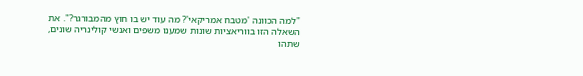"למה הכוונה 'מטבח אמריקאי'? מה עוד יש בו חוץ מהמבורגר?". את השאלה הזו בווריאציות שונות שמענו משפים ואנשי קולינריה שונים, שתהו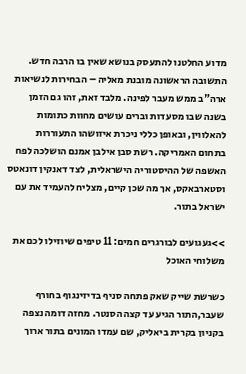מדוע החלטנו להתעסק בנושא שאין בו הרבה חדש. התשובה הראשונה מובנת מאליה – הבחירות לנשיאות ארה"ב ממש מעבר לפינה. מלבד זאת, זהו גם הזמן בשנה שבו מסעדות וברים עושים מחוות כתומות להאלווין, ובאופן כללי ניכרת איזושהו התעוררות בתחום האמריקה. רשת סבן אילבן אמנם הושלכה לפח האשפה של ההיסטוריה הישראלית, לצד דאנקין דונאטס וסטארבאקס, אך מה שכן קיים, מצליח להעמיד את עם ישראל בתור.

>>געגועים לבורגרים חמים: 11 טיפים שיוזילו לכם את משלוחי האוכל

כשרשת שייק שאק פתחה סניף בדיזינגוף בחורף שעבר,התור הגיע עד קצה הסנטר. מחזה דומה נצפה בקניון בקרית ביאליק, שם עמדו המונים בתור ארוך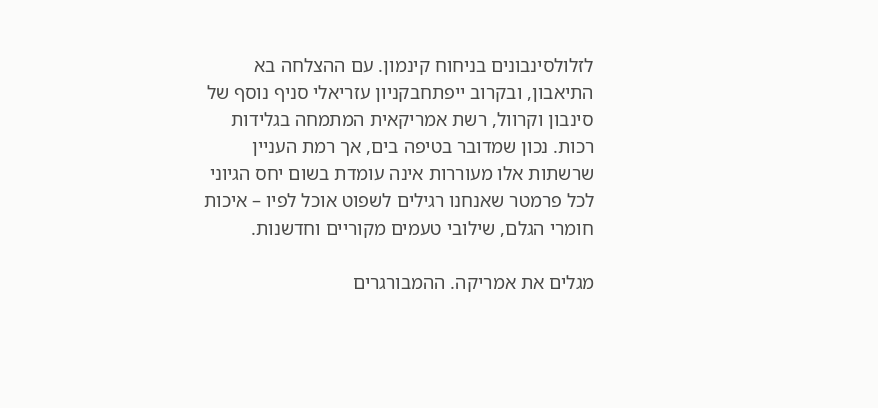לזלולסינבונים בניחוח קינמון. עם ההצלחה בא התיאבון, ובקרוב ייפתחבקניון עזריאלי סניף נוסף של סינבון וקרוול, רשת אמריקאית המתמחה בגלידות רכות. נכון שמדובר בטיפה בים, אך רמת העניין שרשתות אלו מעוררות אינה עומדת בשום יחס הגיוני לכל פרמטר שאנחנו רגילים לשפוט אוכל לפיו – איכות חומרי הגלם, שילובי טעמים מקוריים וחדשנות.

מגלים את אמריקה. ההמבורגרים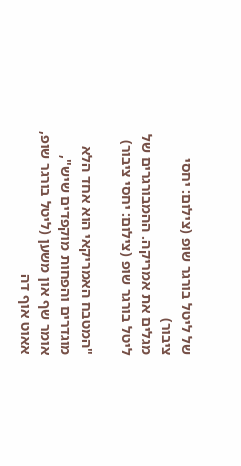של ליטל בורגר שופ (צילום: יחסי ציבור)
מגלים את אמריקה. ההמבורגרים של ליטל בורגר שופ (צילום: יחסי ציבור)

"המטבח האמריקאי הוא אחד הלא מוגדרים והפחות מוקפדים שיש", אומר שף און משען (ליטל בורגר שופ, אאוט אוף דה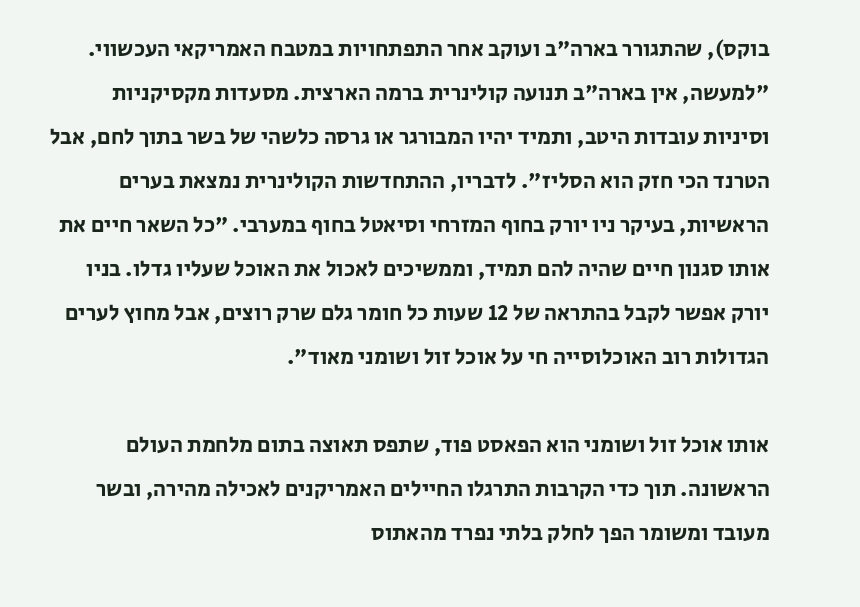בוקס), שהתגורר בארה"ב ועוקב אחר התפתחויות במטבח האמריקאי העכשווי. "למעשה, אין בארה"ב תנועה קולינרית ברמה הארצית. מסעדות מקסיקניות וסיניות עובדות היטב, ותמיד יהיו המבורגר או גרסה כלשהי של בשר בתוך לחם, אבל הטרנד הכי חזק הוא הסליז". לדבריו, ההתחדשות הקולינרית נמצאת בערים הראשיות, בעיקר ניו יורק בחוף המזרחי וסיאטל בחוף במערבי. "כל השאר חיים את אותו סגנון חיים שהיה להם תמיד, וממשיכים לאכול את האוכל שעליו גדלו. בניו יורק אפשר לקבל בהתראה של 12 שעות כל חומר גלם שרק רוצים, אבל מחוץ לערים הגדולות רוב האוכלוסייה חי על אוכל זול ושומני מאוד".

אותו אוכל זול ושומני הוא הפאסט פוד, שתפס תאוצה בתום מלחמת העולם הראשונה. תוך כדי הקרבות התרגלו החיילים האמריקנים לאכילה מהירה, ובשר מעובד ומשומר הפך לחלק בלתי נפרד מהאתוס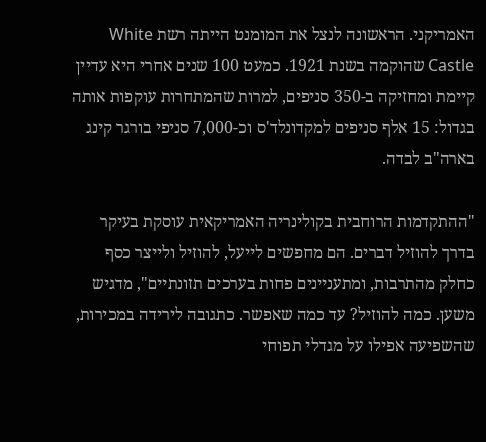האמריקני. הראשונה לנצל את המומנט הייתה רשת White Castle שהוקמה בשנת 1921. כמעט 100 שנים אחרי היא עדיין קיימת ומחזיקה ב-350 סניפים, למרות שהמתחרות עוקפות אותה בגדול: 15 אלף סניפים למקדונלד'ס וכ-7,000 סניפי בורגר קינג בארה"ב לבדה.

"ההתקדמות הרוחבית בקולינריה האמריקאית עוסקת בעיקר בדרך להוזיל דברים. הם מחפשים לייעל, להוזיל ולייצר כסף כחלק מהתרבות, ומתעניינים פחות בערכים תזונתיים", מדגיש משען. כמה להוזיל? עד כמה שאפשר. כתגובה לירידה במכירות, שהשפיעה אפילו על מגדלי תפוחי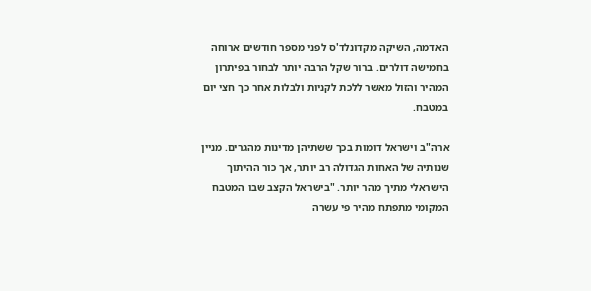האדמה, השיקה מקדונלד'ס לפני מספר חודשים ארוחה בחמישה דולרים. ברור שקל הרבה יותר לבחור בפיתרון המהיר והזול מאשר ללכת לקניות ולבלות אחר כך חצי יום במטבח.

ארה"ב וישראל דומות בכך ששתיהן מדינות מהגרים. מניין שנותיה של האחות הגדולה רב יותר, אך כור ההיתוך הישראלי מתיך מהר יותר. "בישראל הקצב שבו המטבח המקומי מתפתח מהיר פי עשרה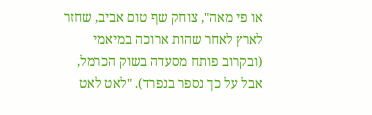או פי מאה", צוחק שף טום אביב, שחזר לארץ לאחר שהות ארוכה במיאמי (ובקרוב פותח מסעדה בשוק הכרמל, אבל על כך נספר בנפרד). "לאט לאט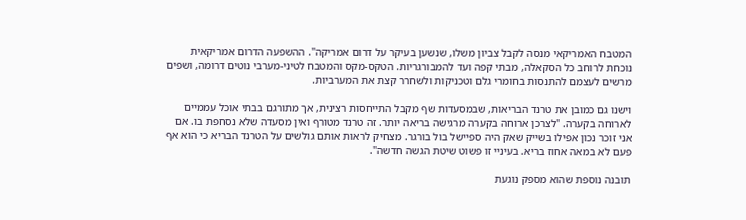המטבח האמריקאי מנסה לקבל צביון משלו, שנשען בעיקר על דרום אמריקה". ההשפעה הדרום אמריקאית נוכחת לרוחב כל הסקאלה, מבתי קפה ועד להמבורגריות. הטקס-מקס והמטבח לטיני-מערבי נוטים דרומה, ושפים מרשים לעצמם להתנסות בחומרי גלם וטכניקות ולשחרר קצת את המערביות.

וישנו גם כמובן את טרנד הבריאות, שבמסעדות שף מקבל התייחסות רצינית, אך מתורגם בבתי אוכל עממיים לארוחה בקערה. "לצרכן ארוחה בקערה מרגישה בריאה יותר. זה טרנד מטורף ואין מסעדה שלא נסחפת בו. אם אני זוכר נכון אפילו בשייק שאק היה ספיישל בול בורגר. מצחיק לראות אותם גולשים על הטרנד הבריא כי הוא אף פעם לא במאה אחוז בריא. בעיניי זו פשוט שיטת הגשה חדשה".

תובנה נוספת שהוא מספק נוגעת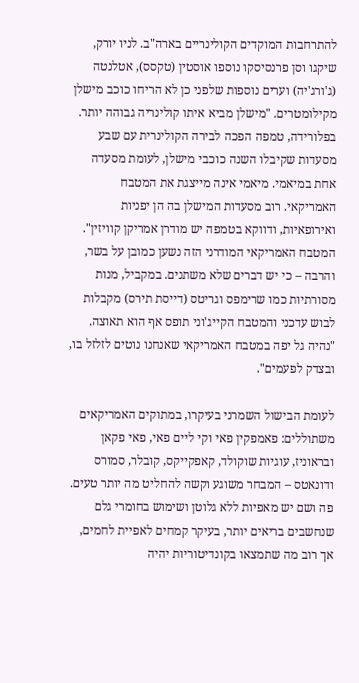להתרחבות המוקדים הקולינריים בארה"ב. לניו יורק, שיקגו וסן פרנסיסקו נוספו אוסטין (טקסס), אטלנטה (ג'ורג'יה) וערים נוספות שלפני כן לא הריחו כוכב מישלן מקילומטרים. "מישלן מביא איתו קולינריה גבוהה יותר. בפלורידה, טמפה הפכה לבירה הקולינרית עם שבע מסעדות שקיבלו השנה כוכבי מישלן, לעומת מסעדה אחת במיאמי. מיאמי אינה מייצגת את המטבח האמריקאי. רוב מסעדות המישלן בה הן יפניות ואירופאיות, ודווקא בטמפה יש מודרן אמריקן קוויזין". המטבח האמריקאי המודרני הזה נשען כמובן על בשר, והרבה – כי יש דברים שלא משתנים. במקביל, מנות מסורתיות כמו שרימפס וגריטס (דייסת תירס) מקבלות לבוש עדכני והמטבח הקייג'וני תופס אף הוא תאוצה. "נהיה גל יפה במטבח האמריקאי שאנחנו נוטים לזלזל בו, ובצדק לפעמים".

לעומת הבישול השמרני בעיקרו, במתוקים האמריקאים משתוללים: פאמפקין פאי וקי ליים פאי, פאי פקאן ובראוניז, עוגיות שוקולד, קאפקייקס, קובלר, סמורס ודונאטס – המבחר משוגע וקשה להחליט מה יותר טעים. פה ושם יש מאפיות ללא גלוטן ושימוש בחומרי גלם שנחשבים בריאים יותר, בעיקר קמחים לאפיית לחמים, אך רוב מה שתמצאו בקונדיטוריות יהיה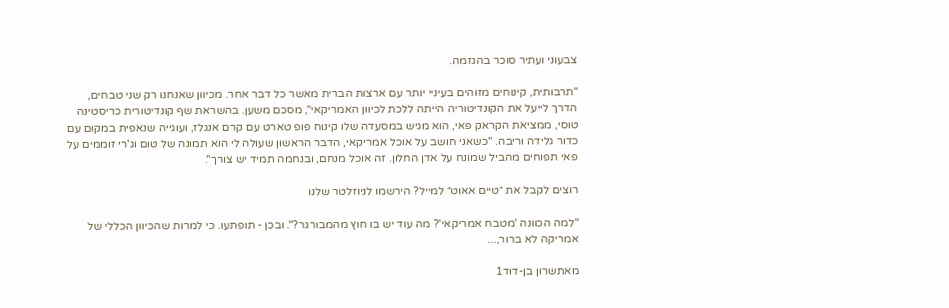צבעוני ועתיר סוכר בהגזמה.

"תרבותית, קינוחים מזוהים בעיניי יותר עם ארצות הברית מאשר כל דבר אחר. מכיוון שאנחנו רק שני טבחים, הדרך לייעל את הקונדיטוריה הייתה ללכת לכיוון האמריקאי", מסכם משען. בהשראת שף קונדיטורית כריסטינה טוסי, ממציאת הקראק פאי, הוא מגיש במסעדה שלו קינוח פופ טארט עם קרם אנגלז, ועוגייה שנאפית במקום עם כדור גלידה וריבה. "כשאני חושב על אוכל אמריקאי, הדבר הראשון שעולה לי הוא תמונה של טום וג'רי זוממים על פאי תפוחים מהביל שמונח על אדן החלון. זה אוכל מנחם, ובנחמה תמיד יש צורך".

רוצים לקבל את ״טיים אאוט״ למייל? הירשמו לניוזלטר שלנו

"למה הכוונה 'מטבח אמריקאי'? מה עוד יש בו חוץ מהמבורגר?". ובכן - תופתעו. כי למרות שהכיוון הכללי של אמריקה לא ברור,...

מאתשרון בן-דוד1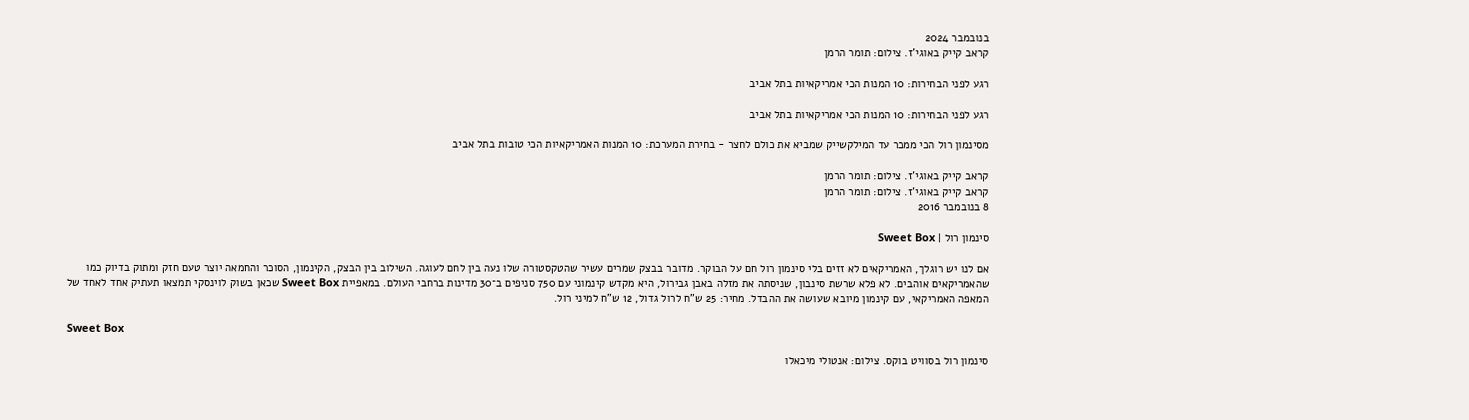בנובמבר 2024
קראב קייק באוגי'ז. צילום: תומר הרמן

רגע לפני הבחירות: 10 המנות הכי אמריקאיות בתל אביב

רגע לפני הבחירות: 10 המנות הכי אמריקאיות בתל אביב

מסינמון רול הכי ממכר עד המילקשייק שמביא את כולם לחצר - בחירת המערכת: 10 המנות האמריקאיות הכי טובות בתל אביב

קראב קייק באוגי'ז. צילום: תומר הרמן
קראב קייק באוגי'ז. צילום: תומר הרמן
8 בנובמבר 2016

סינמון רול | Sweet Box

אם לנו יש רוגלך, האמריקאים לא זזים בלי סינמון רול חם על הבוקר. מדובר בבצק שמרים עשיר שהטקסטורה שלו נעה בין לחם לעוגה. השילוב בין הבצק, הקינמון, הסוכר והחמאה יוצר טעם חזק ומתוק בדיוק כמו שהאמריקאים אוהבים. לא פלא שרשת סינבון, שניסתה את מזלה באבן גבירול, היא מקדש קינמוני עם 750 סניפים ב־30 מדינות ברחבי העולם. במאפיית Sweet Box שכאן בשוק לוינסקי תמצאו תעתיק אחד לאחד של המאפה האמריקאי, עם קינמון מיובא שעושה את ההבדל. מחיר: 25 ש"ח לרול גדול, 12 ש"ח למיני רול.

Sweet Box

סינמון רול בסוויט בוקס. צילום: אנטולי מיכאלו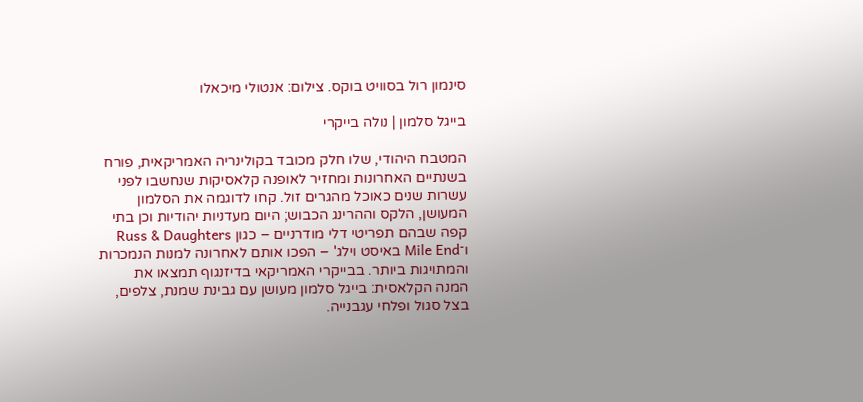סינמון רול בסוויט בוקס. צילום: אנטולי מיכאלו

בייגל סלמון | נולה בייקרי

המטבח היהודי, שלו חלק מכובד בקולינריה האמריקאית, פורח בשנתיים האחרונות ומחזיר לאופנה קלאסיקות שנחשבו לפני עשרות שנים כאוכל מהגרים זול. קחו לדוגמה את הסלמון המעושן, הלקס וההרינג הכבוש; היום מעדניות יהודיות וכן בתי קפה שבהם תפריטי דלי מודרניים – כגון Russ & Daughters ו־Mile End באיסט וילג' – הפכו אותם לאחרונה למנות הנמכרות והמתויגות ביותר. בבייקרי האמריקאי בדיזנגוף תמצאו את המנה הקלאסית: בייגל סלמון מעושן עם גבינת שמנת, צלפים, בצל סגול ופלחי עגבנייה.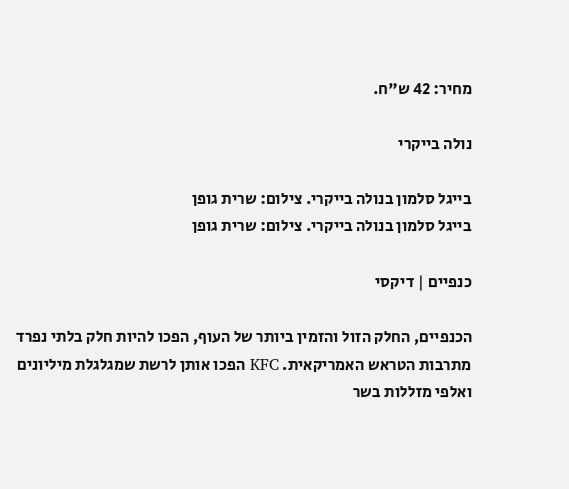מחיר: 42 ש"ח.

נולה בייקרי

בייגל סלמון בנולה בייקרי. צילום: שרית גופן
בייגל סלמון בנולה בייקרי. צילום: שרית גופן

כנפיים | דיקסי

הכנפיים, החלק הזול והזמין ביותר של העוף, הפכו להיות חלק בלתי נפרד מתרבות הטראש האמריקאית. KFC הפכו אותן לרשת שמגלגלת מיליונים ואלפי מזללות בשר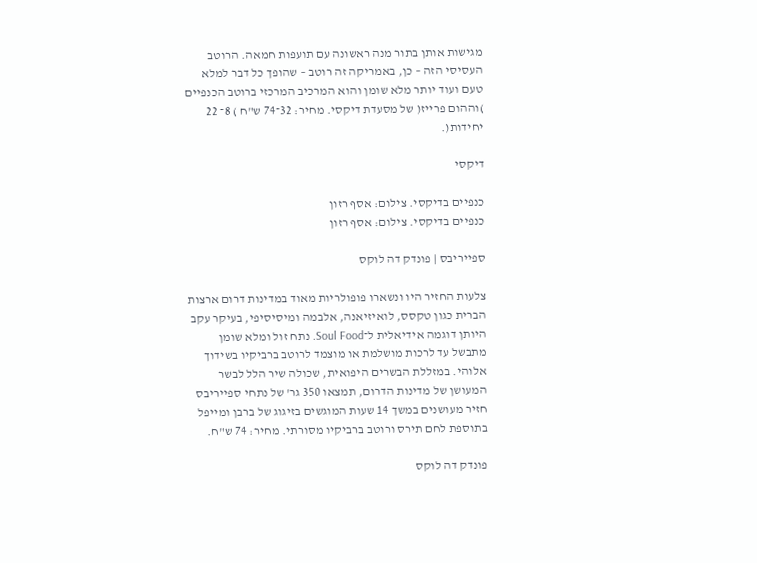מגישות אותן בתור מנה ראשונה עם תועפות חמאה. הרוטב העסיסי הזה – כן, באמריקה זה רוטב – שהופך כל דבר למלא טעם ועוד יותר מלא שומן והוא המרכיב המרכזי ברוטב הכנפיים )וההום פרייז( של מסעדת דיקסי. מחיר: 32־74 ש"ח ) 8־ 22 יחידות(.

דיקסי

כנפיים בדיקסי. צילום: אסף רזון
כנפיים בדיקסי. צילום: אסף רזון

ספייריבס | פונדק דה לוקס

צלעות החזיר היו ונשארו פופולריות מאוד במדינות דרום ארצות הברית כגון טקסס, לואיזיאנה, אלבמה ומיסיסיפי, בעיקר עקב היותן דוגמה אידיאלית ל־Soul Food. נתח זול ומלא שומן מתבשל עד לרכות מושלמת או מוצמד לרוטב ברביקיו בשידוך אלוהי. במזללת הבשרים היפואית, שכולה שיר הלל לבשר המעושן של מדינות הדרום, תמצאו 350 גר' של נתחי ספייריבס חזיר מעושנים במשך 14 שעות המוגשים בזיגוג של ברבן ומייפל בתוספת לחם תירס ורוטב ברביקיו מסורתי. מחיר: 74 ש"ח.

פונדק דה לוקס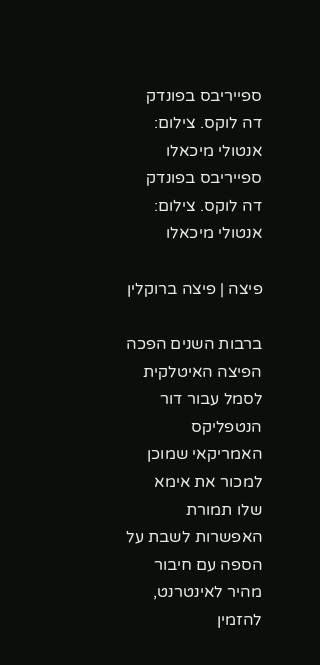ספייריבס בפונדק דה לוקס. צילום: אנטולי מיכאלו
ספייריבס בפונדק דה לוקס. צילום: אנטולי מיכאלו

פיצה | פיצה ברוקלין

ברבות השנים הפכה הפיצה האיטלקית לסמל עבור דור הנטפליקס האמריקאי שמוכן למכור את אימא שלו תמורת האפשרות לשבת על הספה עם חיבור מהיר לאינטרנט, להזמין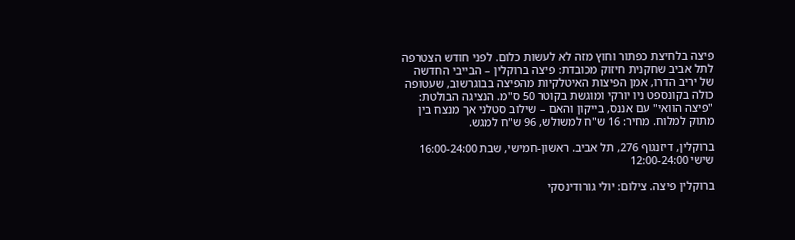פיצה בלחיצת כפתור וחוץ מזה לא לעשות כלום. לפני חודש הצטרפה לתל אביב שחקנית חיזוק מכובדת: פיצה ברוקלין – הבייבי החדשה של יריב הדרו, אמן הפיצות האיטלקיות מהפיצה בבוגרשוב, שעטופה כולה בקונספט ניו יורקי ומוגשת בקוטר 50 ס"מ. הנציגה הבולטת: "פיצה הוואי" עם אננס, בייקון והאם – שילוב סטלני אך מנצח בין מתוק למלוח. מחיר: 16 ש"ח למשולש, 96 ש"ח למגש.

ברוקלין, דיזנגוף 276, תל אביב. ראשון-חמישי, שבת 16:00-24:00 שישי 12:00-24:00

ברוקלין פיצה. צילום: יולי גורודינסקי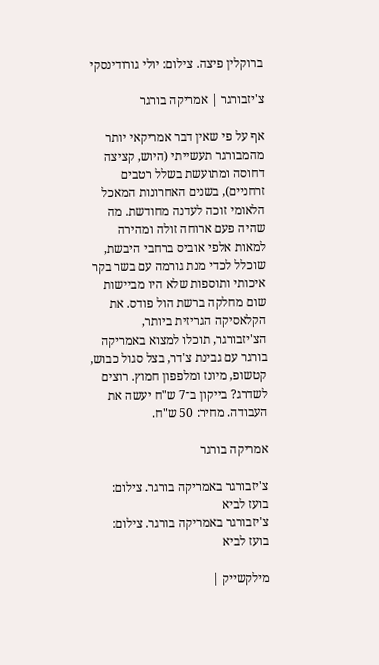ברוקלין פיצה. צילום: יולי גורודינסקי

צ'יזבורגר | אמריקה בורגר

אף על פי שאין דבר אמריקאי יותר מהמבורגר תעשייתי (היוש, קציצה דחוסה ומתועשת בשלל רטבים זרחניים), בשנים האחרונות המאכל הלאומי זוכה לעדנה מחודשת. מה שהיה פעם ארוחה זולה ומהירה למאות אלפי אוביס ברחבי היבשת, שוכלל לכדי מנת גורמה עם בשר בקר איכותי ותוספות שלא היו מביישות שום מחלקה ברשת הול פודס. את הקלאסיקה הגריזית ביותר, הצ'יזבורגר, תוכלו למצוא באמריקה בורגר עם גבינת צ'דר, בצל סגול כבוש, קטשופ, מיונז ומלפפון חמוץ. רוצים לשדרג? בייקון ב־7 ש"ח יעשה את העבודה. מחיר: 50 ש"ח.

אמריקה בורגר

צ'יזבורגר באמריקה בורגר. צילום: בועז לביא
צ'יזבורגר באמריקה בורגר. צילום: בועז לביא

מילקשייק |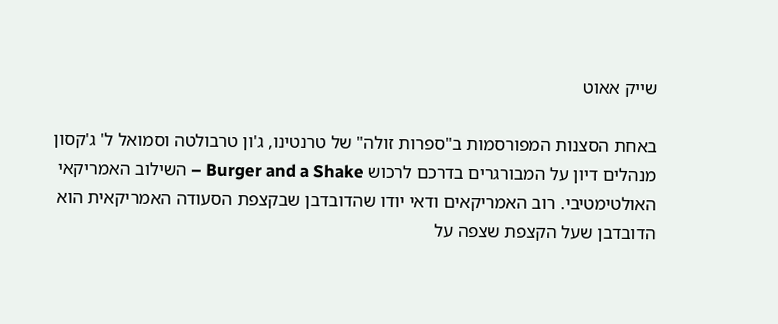שייק אאוט

באחת הסצנות המפורסמות ב"ספרות זולה" של טרנטינו, ג'ון טרבולטה וסמואל ל' ג'קסון מנהלים דיון על המבורגרים בדרכם לרכוש Burger and a Shake – השילוב האמריקאי האולטימטיבי. רוב האמריקאים ודאי יודו שהדובדבן שבקצפת הסעודה האמריקאית הוא הדובדבן שעל הקצפת שצפה על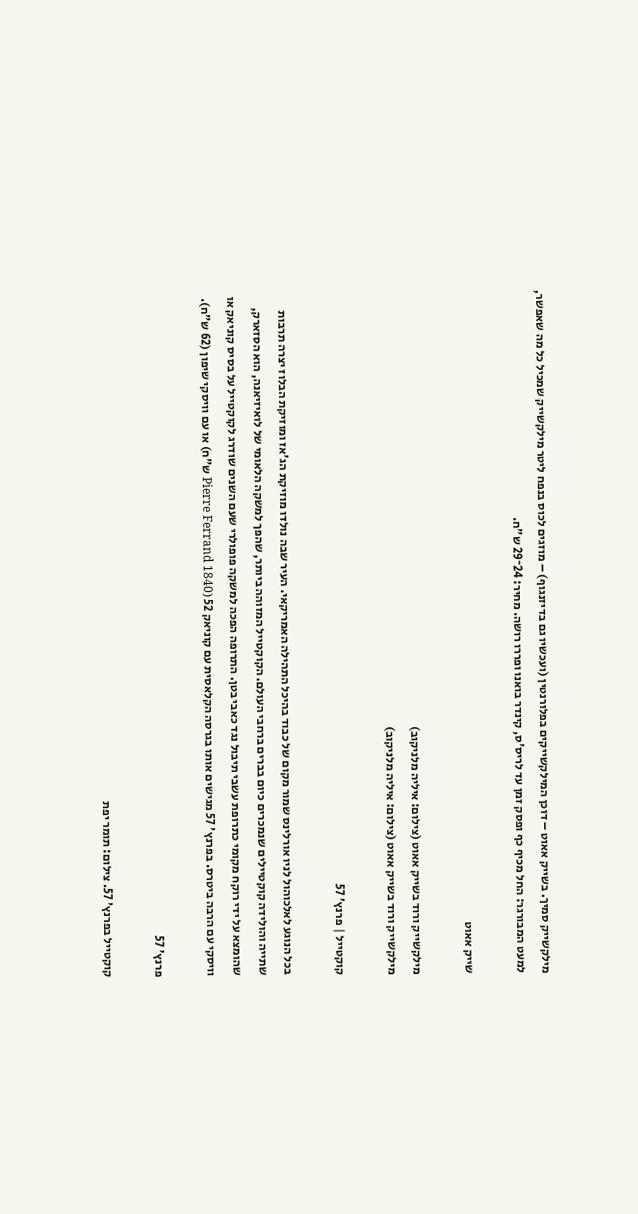מילקשייק סמיך. בשייק אאוט – דוכן המילקשייקים בפלורנטין (ועכשיו גם בדיזנגוף) – מוזגים לכוס בנפח ליטר מילקשייק שמכיל כל מה שאפשר, למעט המבורגר: החל מכיף כף ופסק זמן עד לריס'ס, קינדר בואנו ופררו רושה. מחיר: 24־29 ש"ח.

שייק אאוט

מילקשייק ורוד בשייק אאוט (צילום: איליה מלניקוב)
מילקשייק ורוד בשייק אאוט (צילום: איליה מלניקוב)

קוקטייל | פרנץ' 57

בכל הנוגע לאלכוהול לניו אורלינס שמור מקום של כבוד בהיכל התהילה האמריקאי. העיר שבה נולדו מוזיקת הג'אז ומוזיקת הבלוז יצרה תרבות שתייה והולידה קוקטיילים שנמכרים כיום בברים ברחבי העולם. הקוקטייל המזוהה ביותר, שהפך למשקה הלאומי של לואיזיאנה, הוא הסזארק, שהומצא על ידי רוקח מקומי כתרופת עשבי תיבול נגד כאבי בטן. התרופה הפכה למשקה פופולרי שעם השנים שודרג לקוקטייל על בסיס קוניאק או וויסקי עם הרבה ביטרס. בפרנץ' 57 מגישים אותו בגרסה הקלאסית עם קוניאק 52 (Pierre Ferrand 1840 ש"ח) או עם וויסקי שיפון (62 ש"ח).

פרנץ' 57

קוקטייל בפרנץ' 57. צילום: תומר יפת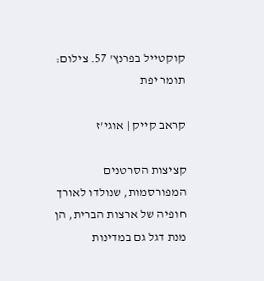קוקטייל בפרנץ' 57. צילום: תומר יפת

קראב קייק | אוגי'ז

קציצות הסרטנים המפורסמות, שנולדו לאורך חופיה של ארצות הברית, הן מנת דגל גם במדינות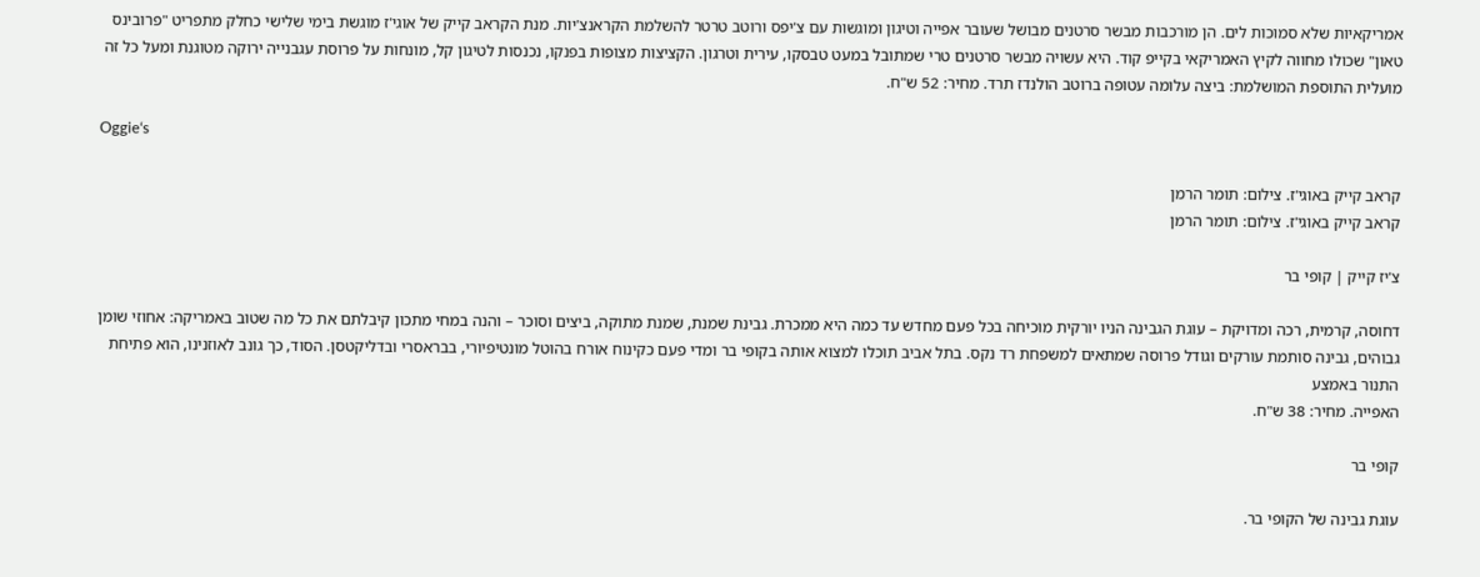אמריקאיות שלא סמוכות לים. הן מורכבות מבשר סרטנים מבושל שעובר אפייה וטיגון ומוגשות עם צ'יפס ורוטב טרטר להשלמת הקראנצ'יות. מנת הקראב קייק של אוגי'ז מוגשת בימי שלישי כחלק מתפריט "פרובינס טאון" שכולו מחווה לקיץ האמריקאי בקייפ קוד. היא עשויה מבשר סרטנים טרי שמתובל במעט טבסקו, עירית וטרגון. הקציצות מצופות בפנקו, נכנסות לטיגון קל, מונחות על פרוסת עגבנייה ירוקה מטוגנת ומעל כל זה מועלית התוספת המושלמת: ביצה עלומה עטופה ברוטב הולנדז תרד. מחיר: 52 ש"ח.

Oggie‘s

קראב קייק באוגי'ז. צילום: תומר הרמן
קראב קייק באוגי'ז. צילום: תומר הרמן

צ'יז קייק | קופי בר

דחוסה, קרמית, רכה ומדויקת – עוגת הגבינה הניו יורקית מוכיחה בכל פעם מחדש עד כמה היא ממכרת. גבינת שמנת, שמנת מתוקה, ביצים וסוכר – והנה במחי מתכון קיבלתם את כל מה שטוב באמריקה: אחוזי שומן גבוהים, גבינה סותמת עורקים וגודל פרוסה שמתאים למשפחת רד נקס. בתל אביב תוכלו למצוא אותה בקופי בר ומדי פעם כקינוח אורח בהוטל מונטיפיורי, בבראסרי ובדליקטסן. הסוד, כך גונב לאוזנינו, הוא פתיחת התנור באמצע
האפייה. מחיר: 38 ש"ח.

קופי בר

עוגת גבינה של הקופי בר.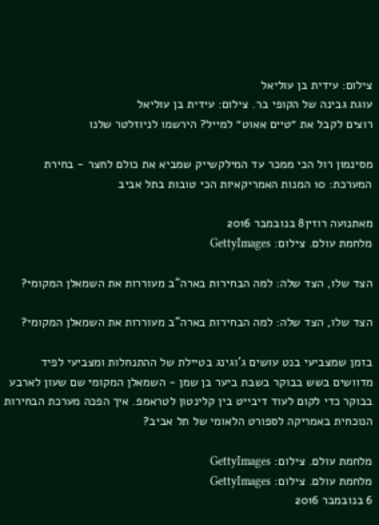צילום: עידית בן עוליאל
עוגת גבינה של הקופי בר. צילום: עידית בן עוליאל
רוצים לקבל את ״טיים אאוט״ למייל? הירשמו לניוזלטר שלנו

מסינמון רול הכי ממכר עד המילקשייק שמביא את כולם לחצר - בחירת המערכת: 10 המנות האמריקאיות הכי טובות בתל אביב

מאתנועה רוזין8 בנובמבר 2016
מלחמת עולם. צילום: GettyImages

הצד שלו, הצד שלה: למה הבחירות בארה"ב מעוררות את השמאלן המקומי?

הצד שלו, הצד שלה: למה הבחירות בארה"ב מעוררות את השמאלן המקומי?

בזמן שמצביעי בנט עושים ג'וגינג בטיילת של ההתנחלות ומצביעי לפיד מדוושים בשש בבוקר בשבת ביער בן שמן - השמאלן המקומי שם שעון לארבע בבוקר כדי לקום לעוד דיבייט בין קלינטון לטראמפ. איך הפכה מערכת הבחירות הנוכחית באמריקה לספורט הלאומי של תל אביב?

מלחמת עולם. צילום: GettyImages
מלחמת עולם. צילום: GettyImages
6 בנובמבר 2016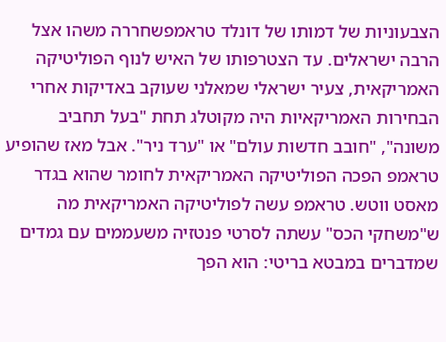הצבעוניות של דמותו של דונלד טראמפשחררה משהו אצל הרבה ישראלים. עד הצטרפותו של האיש לנוף הפוליטיקה האמריקאית, צעיר ישראלי שמאלני שעוקב באדיקות אחרי הבחירות האמריקאיות היה מקוטלג תחת "בעל תחביב משונה", "חובב חדשות עולם" או "ערד ניר". אבל מאז שהופיע טראמפ הפכה הפוליטיקה האמריקאית לחומר שהוא בגדר מאסט ווטש. טראמפ עשה לפוליטיקה האמריקאית מה ש"משחקי הכס" עשתה לסרטי פנטזיה משעממים עם גמדים שמדברים במבטא בריטי: הוא הפך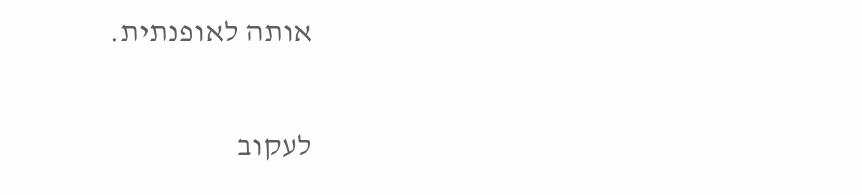אותה לאופנתית.

לעקוב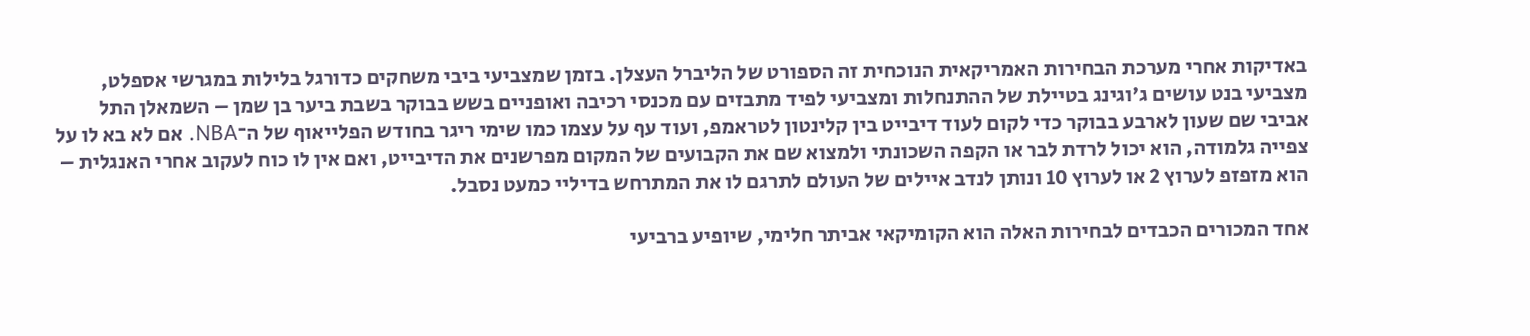באדיקות אחרי מערכת הבחירות האמריקאית הנוכחית זה הספורט של הליברל העצלן. בזמן שמצביעי ביבי משחקים כדורגל בלילות במגרשי אספלט, מצביעי בנט עושים ג'וגינג בטיילת של ההתנחלות ומצביעי לפיד מתבזים עם מכנסי רכיבה ואופניים בשש בבוקר בשבת ביער בן שמן – השמאלן התל אביבי שם שעון לארבע בבוקר כדי לקום לעוד דיבייט בין קלינטון לטראמפ, ועוד עף על עצמו כמו שימי ריגר בחודש הפלייאוף של ה־NBA. אם לא בא לו על צפייה גלמודה, הוא יכול לרדת לבר או הקפה השכונתי ולמצוא שם את הקבועים של המקום מפרשנים את הדיבייט, ואם אין לו כוח לעקוב אחרי האנגלית – הוא מזפזפ לערוץ 2 או לערוץ 10 ונותן לנדב איילים של העולם לתרגם לו את המתרחש בדיליי כמעט נסבל.

אחד המכורים הכבדים לבחירות האלה הוא הקומיקאי אביתר חלימי, שיופיע ברביעי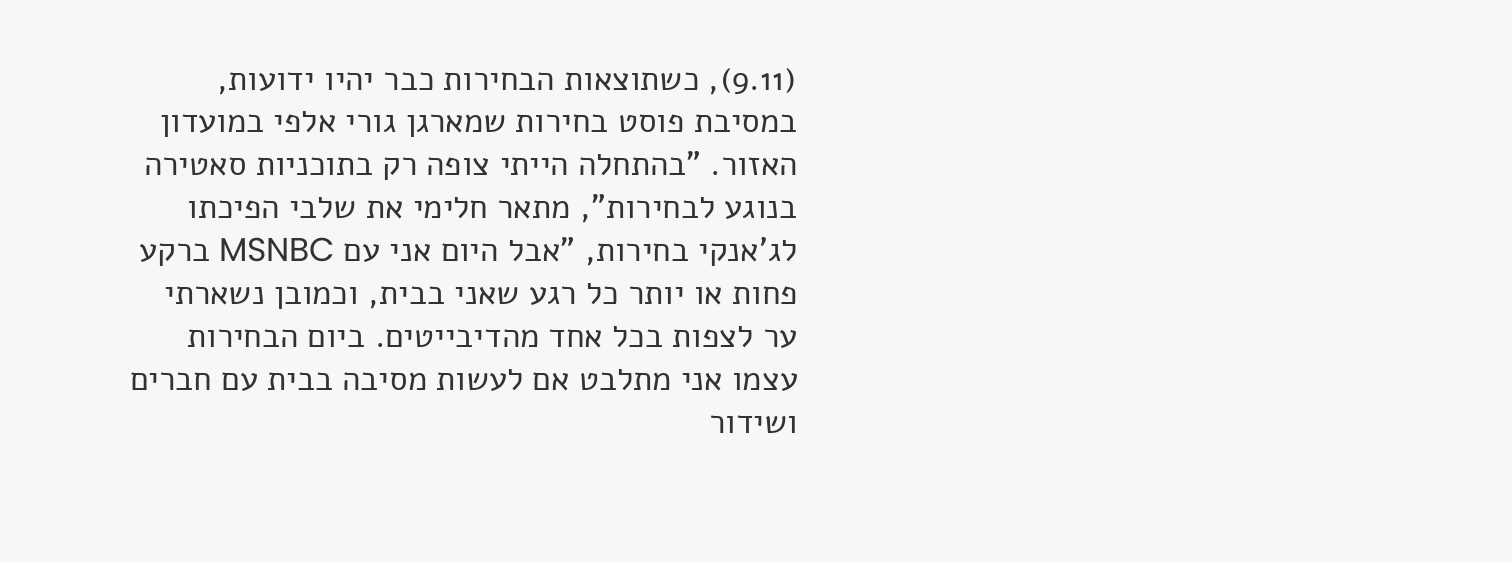(9.11), כשתוצאות הבחירות כבר יהיו ידועות, במסיבת פוסט בחירות שמארגן גורי אלפי במועדון האזור. "בהתחלה הייתי צופה רק בתוכניות סאטירה בנוגע לבחירות", מתאר חלימי את שלבי הפיכתו לג'אנקי בחירות, "אבל היום אני עם MSNBC ברקע פחות או יותר כל רגע שאני בבית, וכמובן נשארתי ער לצפות בכל אחד מהדיבייטים. ביום הבחירות עצמו אני מתלבט אם לעשות מסיבה בבית עם חברים ושידור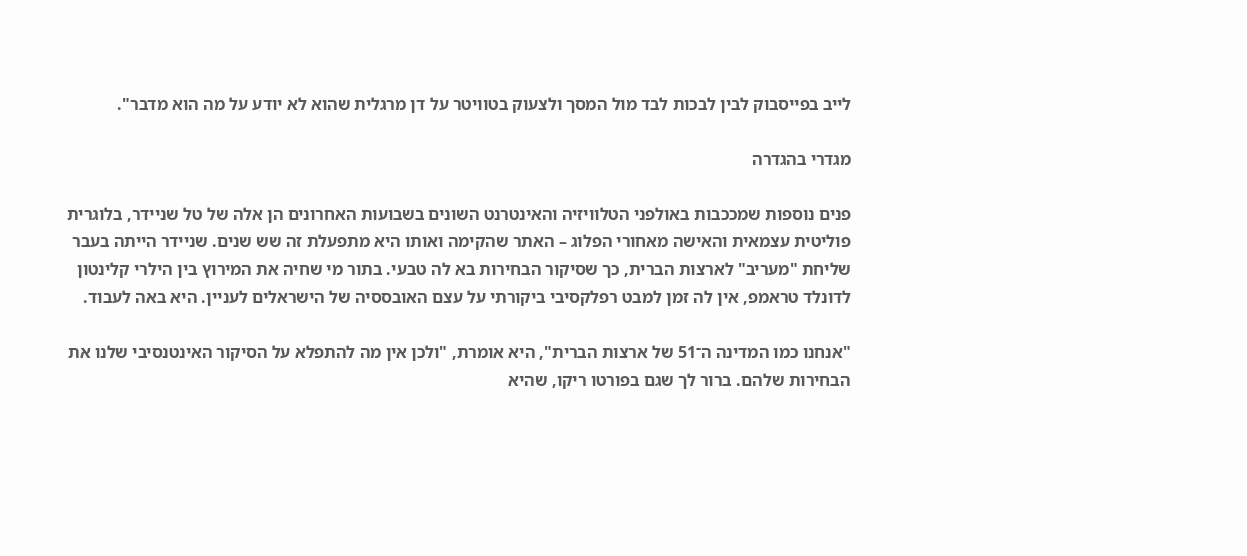לייב בפייסבוק לבין לבכות לבד מול המסך ולצעוק בטוויטר על דן מרגלית שהוא לא יודע על מה הוא מדבר".

מגדרי בהגדרה

פנים נוספות שמככבות באולפני הטלוויזיה והאינטרנט השונים בשבועות האחרונים הן אלה של טל שניידר, בלוגרית פוליטית עצמאית והאישה מאחורי הפלוג – האתר שהקימה ואותו היא מתפעלת זה שש שנים. שניידר הייתה בעבר שליחת "מעריב" לארצות הברית, כך שסיקור הבחירות בא לה טבעי. בתור מי שחיה את המירוץ בין הילרי קלינטון לדונלד טראמפ, אין לה זמן למבט רפלקסיבי ביקורתי על עצם האובססיה של הישראלים לעניין. היא באה לעבוד.

"אנחנו כמו המדינה ה־51 של ארצות הברית", היא אומרת, "ולכן אין מה להתפלא על הסיקור האינטנסיבי שלנו את הבחירות שלהם. ברור לך שגם בפורטו ריקו, שהיא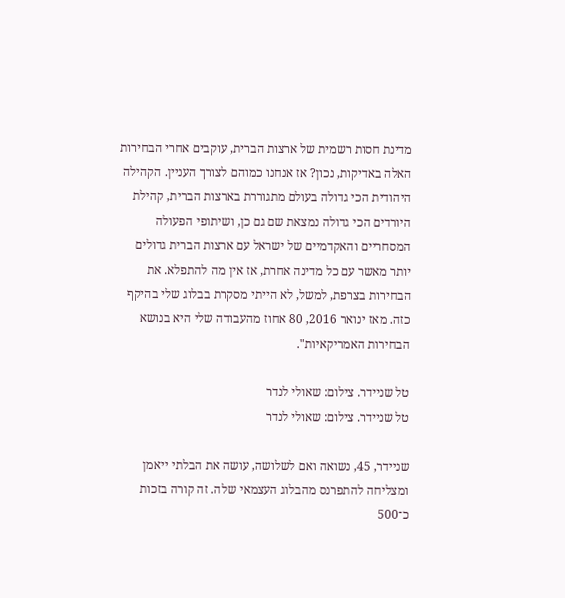מדינת חסות רשמית של ארצות הברית, עוקבים אחרי הבחירות האלה באדיקות, נכון? אז אנחנו כמוהם לצורך העניין. הקהילה היהודית הכי גדולה בעולם מתגוררת בארצות הברית, קהילת היורדים הכי גדולה נמצאת שם גם כן, ושיתופי הפעולה המסחריים והאקדמיים של ישראל עם ארצות הברית גדולים יותר מאשר עם כל מדינה אחרת, אז אין מה להתפלא. את הבחירות בצרפת, למשל, לא הייתי מסקרת בבלוג שלי בהיקף כזה. מאז ינואר 2016, 80 אחוז מהעבודה שלי היא בנושא הבחירות האמריקאיות".

טל שניידר. צילום: שאולי לנדר
טל שניידר. צילום: שאולי לנדר

שניידר, 45, נשואה ואם לשלושה, עושה את הבלתי ייאמן ומצליחה להתפרנס מהבלוג העצמאי שלה. זה קורה בזכות כ־500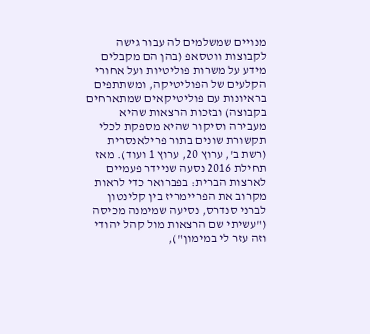מנויים שמשלמים לה עבור גישה לקבוצות ווטסאפ (בהן הם מקבלים מידע על משרות פוליטיות ועל אחורי הקלעים של הפוליטיקה, ומשתתפים בראיונות עם פוליטיקאים שמתארחים בקבוצה) ובזכות הרצאות שהיא מעבירה וסיקור שהיא מספקת לכלי תקשורת שונים בתור פרילאנסרית (רשת ב', ערוץ 20, ערוץ 1 ועוד). מאז תחילת 2016 נסעה שניידר פעמיים לארצות הברית: בפברואר כדי לראות מקרוב את הפריימריז בין קלינטון לברני סנדרס, נסיעה שמימנה מכיסה ("עשיתי שם הרצאות מול קהל יהודי וזה עזר לי במימון"),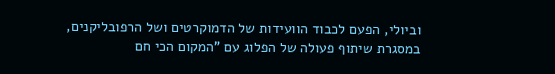וביולי, הפעם לכבוד הוועידות של הדמוקרטים ושל הרפובליקנים, במסגרת שיתוף פעולה של הפלוג עם "המקום הכי חם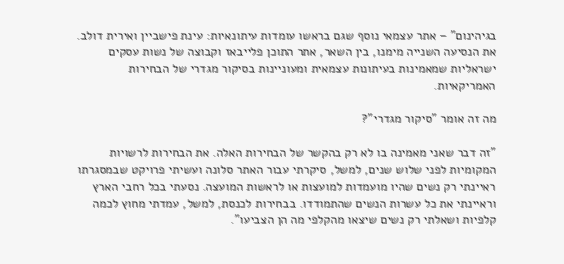בגיהינום" – אתר עצמאי נוסף שגם בראשו עומדות עיתונאיות: עינת פישביין ואירית דולב. את הנסיעה השנייה מימנו, בין השאר, אתר התוכן פלייבאז וקבוצה של נשות עסקים ישראליות שמאמינות בעיתונות עצמאית ומעוניינות בסיקור מגדרי של הבחירות האמריקאיות.

מה זה אומר "סיקור מגדרי"?

"זה דבר שאני מאמינה בו לא רק בהקשר של הבחירות האלה. את הבחירות לרשויות המקומיות לפני שלוש שנים, למשל, סיקרתי עבור האתר סלונה ועשיתי פרויקט שבמסגרתו ראיינתי רק נשים שהיו מועמדות למועצות או לראשות המועצה. נסעתי בכל רחבי הארץ וראיינתי את כל עשרות הנשים שהתמודדו. בבחירות לכנסת, למשל, עמדתי מחוץ לכמה קלפיות ושאלתי רק נשים שיצאו מהקלפי מה הן הצביעו".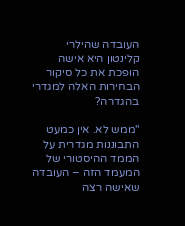העובדה שהילרי קלינטון היא אישה הופכת את כל סיקור הבחירות האלה למגדרי בהגדרה?

"ממש לא. אין כמעט התבוננות מגדרית על הממד ההיסטורי של המעמד הזה – העובדה שאישה רצה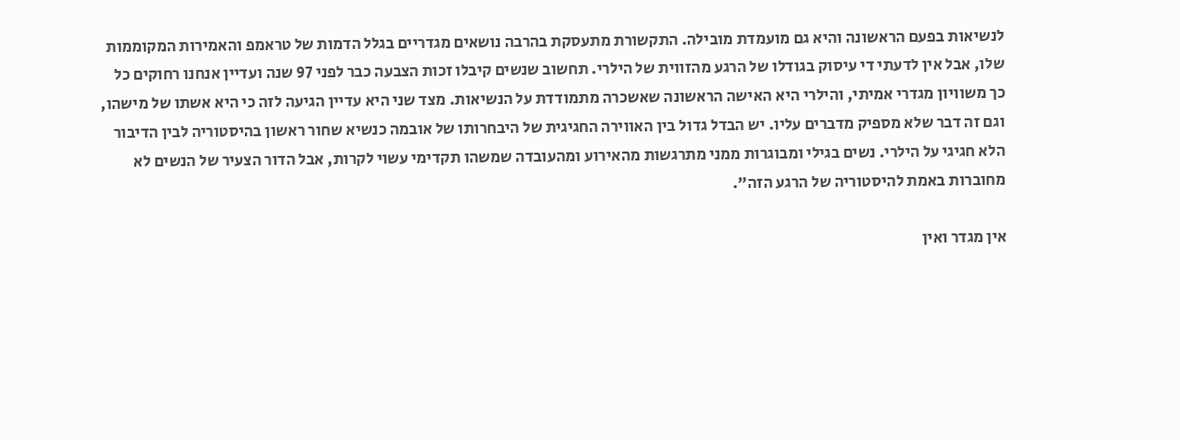לנשיאות בפעם הראשונה והיא גם מועמדת מובילה. התקשורת מתעסקת בהרבה נושאים מגדריים בגלל הדמות של טראמפ והאמירות המקוממות שלו, אבל אין לדעתי די עיסוק בגודלו של הרגע מהזווית של הילרי. תחשוב שנשים קיבלו זכות הצבעה כבר לפני 97 שנה ועדיין אנחנו רחוקים כל כך משוויון מגדרי אמיתי, והילרי היא האישה הראשונה שאשכרה מתמודדת על הנשיאות. מצד שני היא עדיין הגיעה לזה כי היא אשתו של מישהו, וגם זה דבר שלא מספיק מדברים עליו. יש הבדל גדול בין האווירה החגיגית של היבחרותו של אובמה כנשיא שחור ראשון בהיסטוריה לבין הדיבור הלא חגיגי על הילרי. נשים בגילי ומבוגרות ממני מתרגשות מהאירוע ומהעובדה שמשהו תקדימי עשוי לקרות, אבל הדור הצעיר של הנשים לא מחוברות באמת להיסטוריה של הרגע הזה".

אין מגדר ואין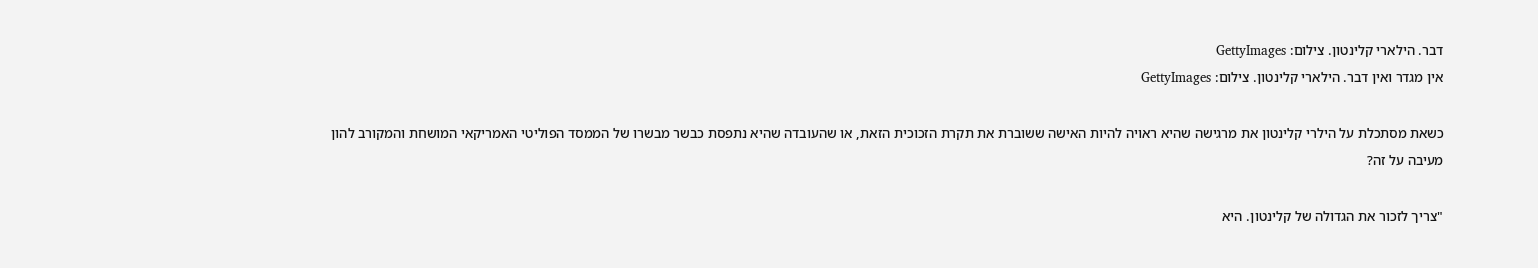דבר. הילארי קלינטון. צילום: GettyImages
אין מגדר ואין דבר. הילארי קלינטון. צילום: GettyImages

כשאת מסתכלת על הילרי קלינטון את מרגישה שהיא ראויה להיות האישה ששוברת את תקרת הזכוכית הזאת, או שהעובדה שהיא נתפסת כבשר מבשרו של הממסד הפוליטי האמריקאי המושחת והמקורב להון מעיבה על זה?

"צריך לזכור את הגדולה של קלינטון. היא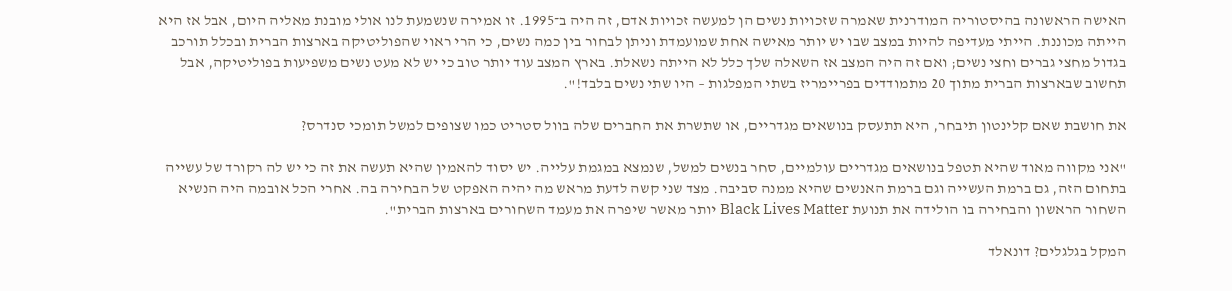האישה הראשונה בהיסטוריה המודרנית שאמרה שזכויות נשים הן למעשה זכויות אדם, זה היה ב־1995. זו אמירה שנשמעת לנו אולי מובנת מאליה היום, אבל אז היא הייתה מכוננת. הייתי מעדיפה להיות במצב שבו יש יותר מאישה אחת שמועמדת וניתן לבחור בין כמה נשים, כי הרי ראוי שהפוליטיקה בארצות הברית ובכלל תורכב בגדול מחצי גברים וחצי נשים; ואם זה היה המצב אז השאלה שלך כלל לא הייתה נשאלת. בארץ המצב עוד יותר טוב כי יש לא מעט נשים משפיעות בפוליטיקה, אבל תחשוב שבארצות הברית מתוך 20 מתמודדים בפריימריז בשתי המפלגות – היו שתי נשים בלבד!".

את חושבת שאם קלינטון תיבחר, היא תתעסק בנושאים מגדריים, או שתשרת את החברים שלה בוול סטריט כמו שצופים למשל תומכי סנדרס?

"אני מקווה מאוד שהיא תטפל בנושאים מגדריים עולמיים, סחר בנשים למשל, שנמצא במגמת עלייה. יש יסוד להאמין שהיא תעשה את זה כי יש לה רקורד של עשייה בתחום הזה, גם ברמת העשייה וגם ברמת האנשים שהיא ממנה סביבה. מצד שני קשה לדעת מראש מה יהיה האפקט של הבחירה בה. אחרי הכל אובמה היה הנשיא השחור הראשון והבחירה בו הולידה את תנועת Black Lives Matter יותר מאשר שיפרה את מעמד השחורים בארצות הברית".

המקל בגלגלים? דונאלד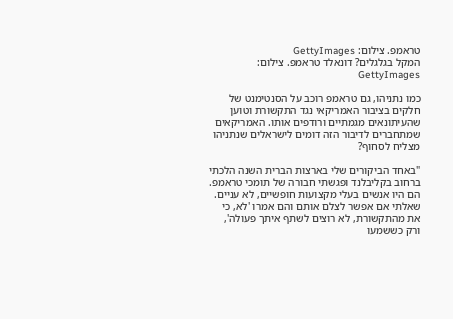טראמפ. צילום: GettyImages
המקל בגלגלים? דונאלד טראמפ. צילום: GettyImages

כמו נתניהו, גם טראמפ רוכב על הסנטימנט של חלקים בציבור האמריקאי נגד התקשורת וטוען שהעיתונאים מגמתיים ורודפים אותו. האמריקאים שמתחברים לדיבור הזה דומים לישראלים שנתניהו מצליח לסחוף?

"באחד הביקורים שלי בארצות הברית השנה הלכתי ברחוב בקליבלנד ופגשתי חבורה של תומכי טראמפ. הם היו אנשים בעלי מקצועות חופשיים, לא עניים. שאלתי אם אפשר לצלם אותם והם אמרו 'לא, כי את מהתקשורת, לא רוצים לשתף איתך פעולה', ורק כששמעו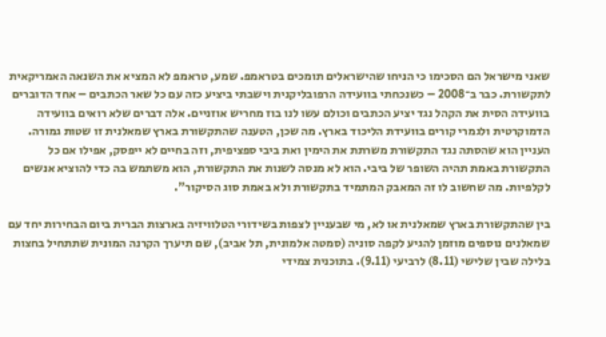שאני מישראל הם הסכימו כי הניחו שהישראלים תומכים בטראמפ. שמע, טראמפ לא המציא את השנאה האמריקאית לתקשורת. כבר ב־2008 – כשנכחתי בוועידה הרפובליקנית וישבתי ביציע כזה עם כל שאר הכתבים – אחד הדוברים בוועידה הסית את הקהל נגד יציע הכתבים וכולם עשו לנו בוז מחריש אוזניים. אלה דברים שלא רואים בוועידה הדמוקרטית ולגמרי קורים בוועידת הליכוד בארץ. מה שכן, הטענה שהתקשורת בארץ שמאלנית זו שטות גמורה. העניין הוא שהסתה נגד התקשורת משרתת את הימין ואת ביבי ספציפית, וזה בחיים לא ייפסק, אפילו אם כל התקשורת באמת תהיה השופר של ביבי. הוא לא מנסה לשנות את התקשורת, הוא משתמש בה כדי להוציא אנשים לקלפיות. מה שחשוב לו זה המאבק המתמיד בתקשורת ולא באמת סוג הסיקור".

בין שהתקשורת בארץ שמאלנית או לא, מי שבעניין לצפות בשידורי הטלוויזיה בארצות הברית ביום הבחירות יחד עם שמאלנים נוספים מוזמן להגיע לקפה סוניה (סמטה אלמונית, תל אביב), שם תיערך הקרנה המונית שתתחיל בחצות בלילה שבין שלישי (8.11) לרביעי (9.11). בתוכנית צמידי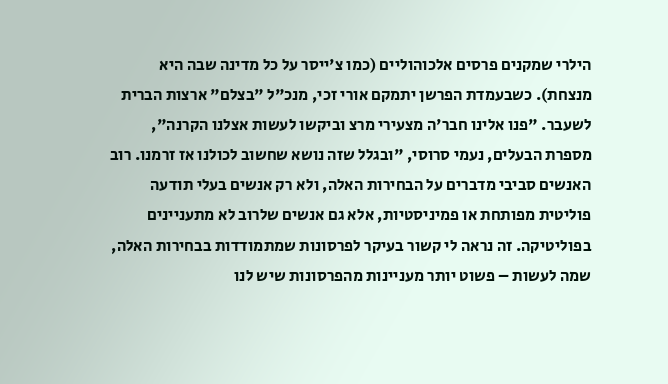הילרי שמקנים פרסים אלכוהוליים (כמו צ'ייסר על כל מדינה שבה היא מנצחת). כשבעמדת הפרשן יתמקם אורי זכי, מנכ"ל "בצלם" ארצות הברית לשעבר. "פנו אלינו חבר'ה מצעירי מרצ וביקשו לעשות אצלנו הקרנה", מספרת הבעלים, נעמי סרוסי, "ובגלל שזה נושא שחשוב לכולנו אז זרמנו. רוב האנשים סביבי מדברים על הבחירות האלה, ולא רק אנשים בעלי תודעה פוליטית מפותחת או פמיניסטיות, אלא גם אנשים שלרוב לא מתעניינים בפוליטיקה. זה נראה לי קשור בעיקר לפרסונות שמתמודדות בבחירות האלה, שמה לעשות – פשוט יותר מעניינות מהפרסונות שיש לנו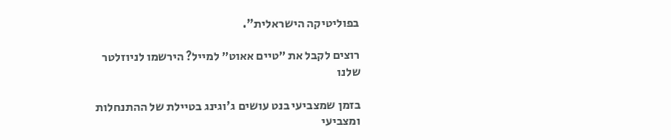בפוליטיקה הישראלית".

רוצים לקבל את ״טיים אאוט״ למייל? הירשמו לניוזלטר שלנו

בזמן שמצביעי בנט עושים ג'וגינג בטיילת של ההתנחלות ומצביעי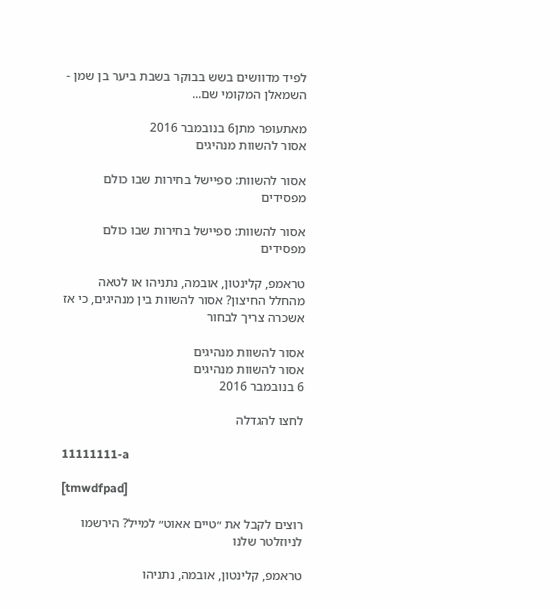לפיד מדוושים בשש בבוקר בשבת ביער בן שמן - השמאלן המקומי שם...

מאתעופר מתן6 בנובמבר 2016
אסור להשוות מנהיגים

אסור להשוות: ספיישל בחירות שבו כולם מפסידים

אסור להשוות: ספיישל בחירות שבו כולם מפסידים

טראמפ, קלינטון, אובמה, נתניהו או לטאה מהחלל החיצון? אסור להשוות בין מנהיגים, כי אז אשכרה צריך לבחור

אסור להשוות מנהיגים
אסור להשוות מנהיגים
6 בנובמבר 2016

לחצו להגדלה

11111111-a

[tmwdfpad]

רוצים לקבל את ״טיים אאוט״ למייל? הירשמו לניוזלטר שלנו

טראמפ, קלינטון, אובמה, נתניהו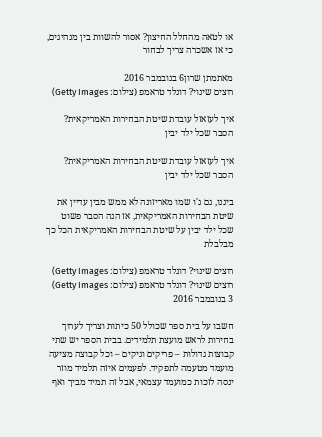או לטאה מהחלל החיצון? אסור להשוות בין מנהיגים, כי אז אשכרה צריך לבחור

מאתמתן שרון6 בנובמבר 2016
רוצים שינוי? דונלד טראמפ (צילום: Getty Images)

איך לעזאזל עובדת שיטת הבחירות האמריקאית? הסבר שכל ילד יבין

איך לעזאזל עובדת שיטת הבחירות האמריקאית? הסבר שכל ילד יבין

ביננו, גם ג'ו שמו מאריזונה לא ממש מבין עדיין את שיטת הבחירות האמריקאית, אז הנה הסבר פשוט שכל ילד יבין על שיטת הבחירות האמריקאית הכל כך מבלבלת

רוצים שינוי? דונלד טראמפ (צילום: Getty Images)
רוצים שינוי? דונלד טראמפ (צילום: Getty Images)
3 בנובמבר 2016

חשבו על בית ספר שכולל 50 כיתות וצריך לערוך בחירות לראש מועצת תלמידים. בבית הספר יש שתי קבוצות גדולות – פריקים וגיקים – וכל קבוצה מציעה מועמד מטעמה לתפקיד. לפעמים איזה תלמיד מוזר ינסה לזכות כמועמד עצמאי, אבל זה תמיד מביך ואף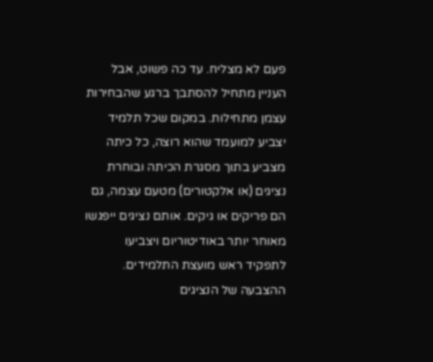פעם לא מצליח. עד כה פשוט, אבל העניין מתחיל להסתבך ברגע שהבחירות עצמן מתחילות. במקום שכל תלמיד יצביע למועמד שהוא רוצה, כל כיתה מצביע בתוך מסגרת הכיתה ובוחרת נציגים (או אלקטורים) מטעם עצמה, גם הם פריקים או גיקים. אותם נציגים ייפגשו מאוחר יותר באודיטוריום ויצביעו לתפקיד ראש מועצת התלמידים. ההצבעה של הנציגים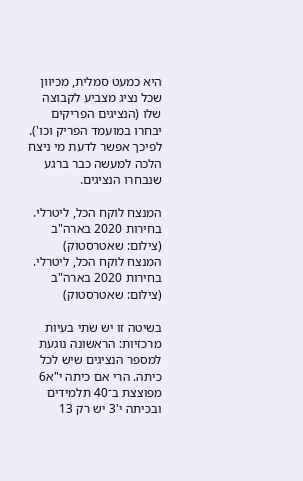היא כמעט סמלית, מכיוון שכל נציג מצביע לקבוצה שלו (הנציגים הפריקים יבחרו במועמד הפריק וכו'). לפיכך אפשר לדעת מי ניצח הלכה למעשה כבר ברגע שנבחרו הנציגים.

המנצח לוקח הכל, ליטרלי. בחירות 2020 בארה"ב (צילום: שאטרסטוק)
המנצח לוקח הכל, ליטרלי. בחירות 2020 בארה"ב (צילום: שאטרסטוק)

בשיטה זו יש שתי בעיות מרכזיות: הראשונה נוגעת למספר הנציגים שיש לכל כיתה. הרי אם כיתה י"א6 מפוצצת ב־40 תלמידים ובכיתה י'3 יש רק 13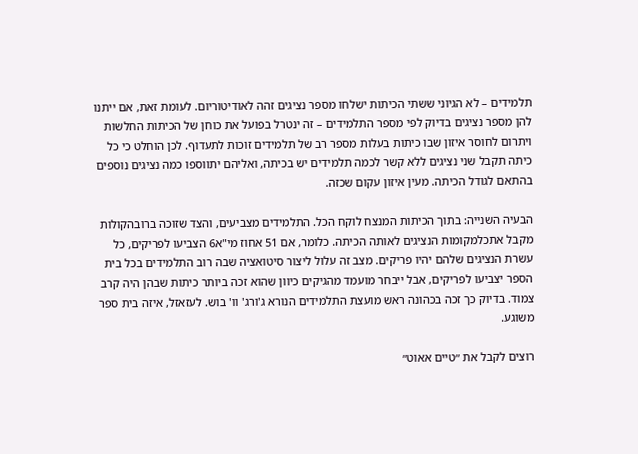תלמידים – לא הגיוני ששתי הכיתות ישלחו מספר נציגים זהה לאודיטוריום. לעומת זאת, אם ייתנו להן מספר נציגים בדיוק לפי מספר התלמידים – זה ינטרל בפועל את כוחן של הכיתות החלשות ויתרום לחוסר איזון שבו כיתות בעלות מספר רב של תלמידים זוכות לתעדוף. לכן הוחלט כי כל כיתה תקבל שני נציגים ללא קשר לכמה תלמידים יש בכיתה, ואליהם יתווספו כמה נציגים נוספים בהתאם לגודל הכיתה. מעין איזון עקום שכזה.

הבעיה השנייה: בתוך הכיתות המנצח לוקח הכל. התלמידים מצביעים, והצד שזוכה ברובהקולות מקבל אתכלמקומות הנציגים לאותה הכיתה. כלומר, אם 51 אחוז מי"א6 הצביעו לפריקים, כל עשרת הנציגים שלהם יהיו פריקים. מצב זה עלול ליצור סיטואציה שבה רוב התלמידים בכל בית הספר יצביעו לפריקים, אבל ייבחר מועמד מהגיקים כיוון שהוא זכה ביותר כיתות שבהן היה קרב צמוד. בדיוק כך זכה בכהונה ראש מועצת התלמידים הנורא ג'ורג' וו' בוש. לעזאזל, איזה בית ספר משוגע.

רוצים לקבל את ״טיים אאוט״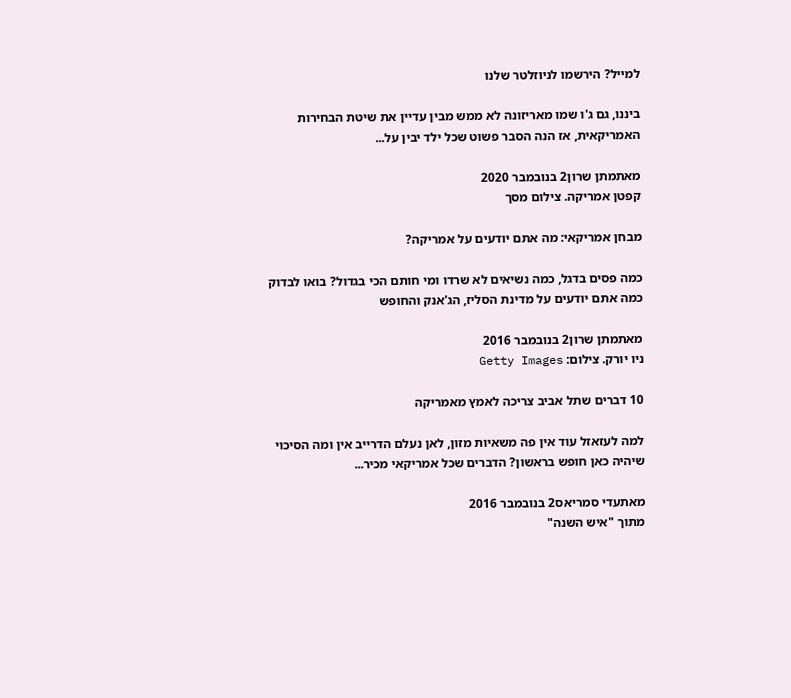למייל? הירשמו לניוזלטר שלנו

ביננו, גם ג'ו שמו מאריזונה לא ממש מבין עדיין את שיטת הבחירות האמריקאית, אז הנה הסבר פשוט שכל ילד יבין על...

מאתמתן שרון2 בנובמבר 2020
קפטן אמריקה. צילום מסך

מבחן אמריקאי: מה אתם יודעים על אמריקה?

כמה פסים בדגל, כמה נשיאים לא שרדו ומי חותם הכי בגדול? בואו לבדוק כמה אתם יודעים על מדינת הסליז, הג'אנק והחופש

מאתמתן שרון2 בנובמבר 2016
ניו יורק. צילום: Getty Images

10 דברים שתל אביב צריכה לאמץ מאמריקה

למה לעזאזל עוד אין פה משאיות מזון, לאן נעלם הדרייב אין ומה הסיכוי שיהיה כאן חופש בראשון? הדברים שכל אמריקאי מכיר...

מאתעדי סמריאס2 בנובמבר 2016
מתוך "איש השנה"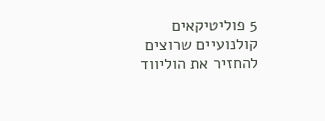5 פוליטיקאים קולנועיים שרוצים להחזיר את הוליווד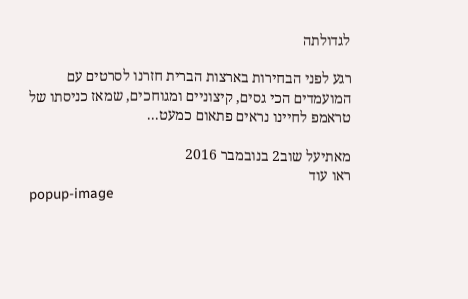לגדולתה

רגע לפני הבחירות בארצות הברית חזרנו לסרטים עם המועמדים הכי גסים, קיצוניים ומגוחכים, שמאז כניסתו של טראמפ לחיינו נראים פתאום כמעט...

מאתיעל שוב2 בנובמבר 2016
ראו עוד
popup-image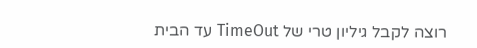רוצה לקבל גיליון טרי של TimeOut עד הבית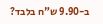ב-9.90 ש"ח בלבד?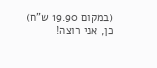(במקום 19.90 ש"ח)
כן, אני רוצה!